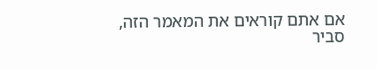אם אתם קוראים את המאמר הזה, סביר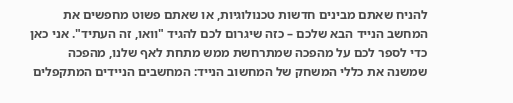להניח שאתם מבינים חדשות טכנולוגיות, או שאתם פשוט מחפשים את המחשב הנייד הבא שלכם – כזה שיגרום לכם להגיד "וואו, זה העתיד". אני כאן כדי לספר לכם על מהפכה שמתרחשת ממש מתחת לאף שלנו, מהפכה שמשנה את כללי המשחק של המחשוב הנייד: המחשבים הניידים המתקפלים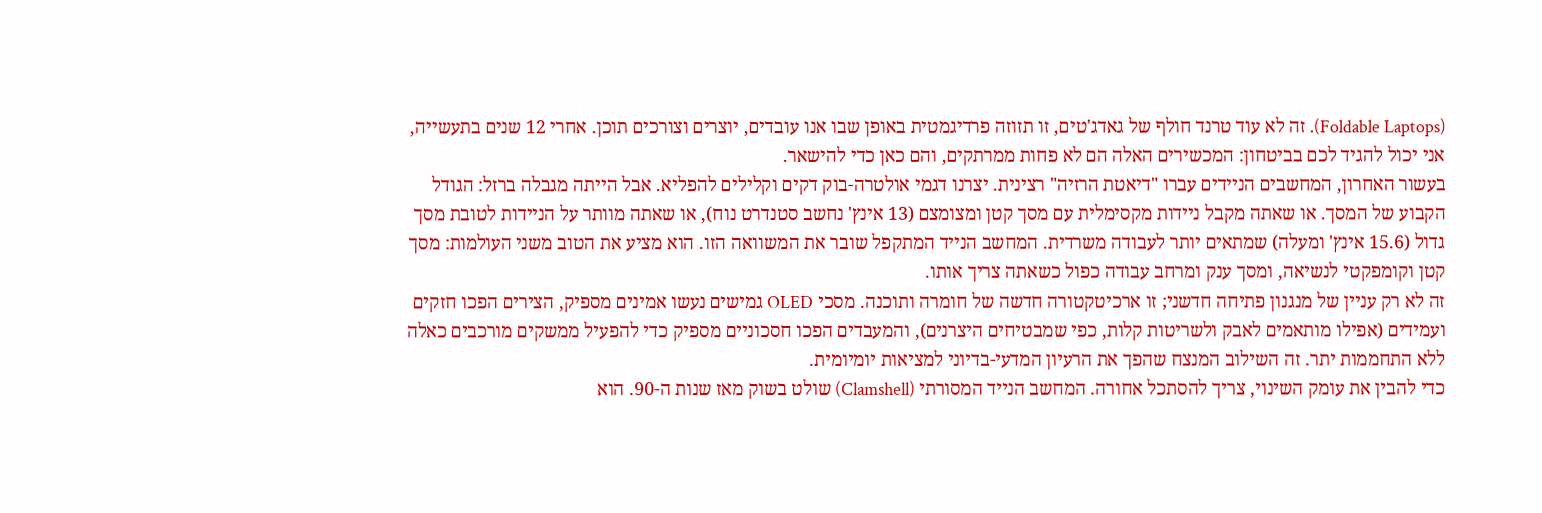(Foldable Laptops). זה לא עוד טרנד חולף של גאדג'טים, זו תזוזה פרדיגמטית באופן שבו אנו עובדים, יוצרים וצורכים תוכן. אחרי 12 שנים בתעשייה, אני יכול להגיד לכם בביטחון: המכשירים האלה הם לא פחות ממרתקים, והם כאן כדי להישאר.
בעשור האחרון, המחשבים הניידים עברו "דיאטת הרזיה" רצינית. יצרנו דגמי אולטרה-בוק דקים וקלילים להפליא. אבל הייתה מגבלה ברזל: הגודל הקבוע של המסך. או שאתה מקבל ניידות מקסימלית עם מסך קטן ומצומצם (13 אינץ' נחשב סטנדרט נוח), או שאתה מוותר על הניידות לטובת מסך גדול (15.6 אינץ' ומעלה) שמתאים יותר לעבודה משרדית. המחשב הנייד המתקפל שובר את המשוואה הזו. הוא מציע את הטוב משני העולמות: מסך קטן וקומפקטי לנשיאה, ומסך ענק ומרחב עבודה כפול כשאתה צריך אותו.
זה לא רק עניין של מנגנון פתיחה חדשני; זו ארכיטקטורה חדשה של חומרה ותוכנה. מסכי OLED גמישים נעשו אמינים מספיק, הצירים הפכו חזקים ועמידים (אפילו מותאמים לאבק ולשריטות קלות, כפי שמבטיחים היצרנים), והמעבדים הפכו חסכוניים מספיק כדי להפעיל ממשקים מורכבים כאלה ללא התחממות יתר. זה השילוב המנצח שהפך את הרעיון המדעי-בדיוני למציאות יומיומית.
כדי להבין את עומק השינוי, צריך להסתכל אחורה. המחשב הנייד המסורתי (Clamshell) שולט בשוק מאז שנות ה-90. הוא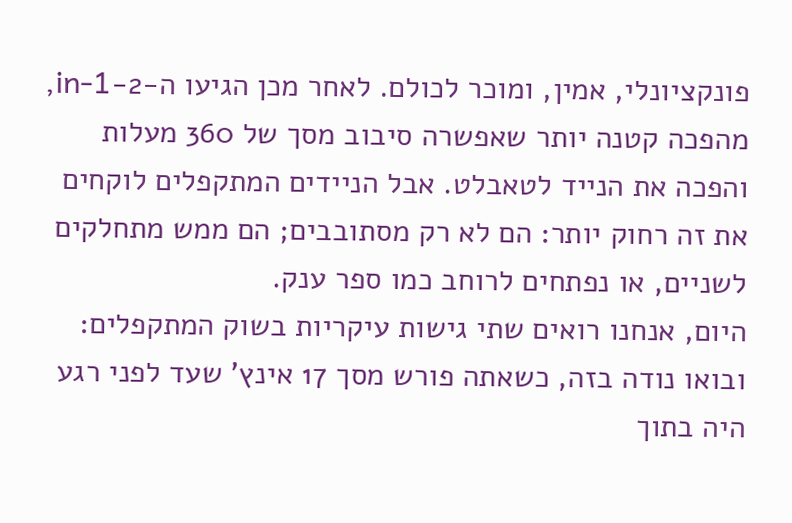פונקציונלי, אמין, ומוכר לכולם. לאחר מכן הגיעו ה-2-in-1, מהפכה קטנה יותר שאפשרה סיבוב מסך של 360 מעלות והפכה את הנייד לטאבלט. אבל הניידים המתקפלים לוקחים את זה רחוק יותר: הם לא רק מסתובבים; הם ממש מתחלקים לשניים, או נפתחים לרוחב כמו ספר ענק.
היום, אנחנו רואים שתי גישות עיקריות בשוק המתקפלים:
ובואו נודה בזה, כשאתה פורש מסך 17 אינץ' שעד לפני רגע היה בתוך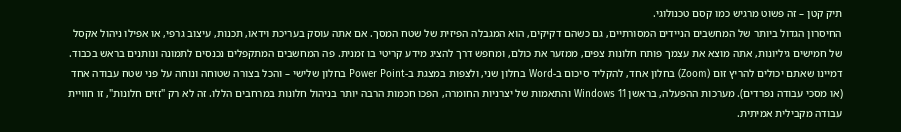תיק קטן – זה פשוט מרגיש כמו קסם טכנולוגי.
החיסרון הגדול ביותר של המחשבים הניידים המסורתיים, גם כשהם דקיקים, הוא המגבלה הפיזית של שטח המסך. אם אתה עוסק בעריכת וידאו, תכנות, עיצוב גרפי, או אפילו ניהול אקסל של חמישים גיליונות, אתה מוצא את עצמך פותח חלונות צפים, ממזער את כולם, ומחפש דרך להציג מידע קריטי בו זמנית. פה המחשבים המתקפלים נכנסים לתמונה ונותנים בראש בכבוד.
דמיינו שאתם יכולים להריץ זום (Zoom) בחלון אחד, להקליד סיכום ב-Word בחלון שני, ולצפות במצגת ב-Power Point בחלון שלישי – והכל בצורה שטוחה ונוחה על פני שטח עבודה אחד (או מסכי עבודה נפרדים). מערכות ההפעלה, בראשן Windows 11 והתאמות של יצרניות החומרה, הפכו חכמות הרבה יותר בניהול חלונות במרחבים הללו. זה לא רק "זזים חלונות", זו חוויית עבודה מקבילית אמיתית.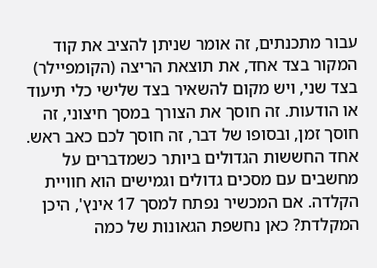עבור מתכנתים, זה אומר שניתן להציב את קוד המקור בצד אחד, את תוצאת הריצה (הקומפיילר) בצד שני, ויש מקום להשאיר בצד שלישי כלי תיעוד או הודעות. זה חוסך את הצורך במסך חיצוני, זה חוסך זמן, ובסופו של דבר, זה חוסך לכם כאב ראש.
אחד החששות הגדולים ביותר כשמדברים על מחשבים עם מסכים גדולים וגמישים הוא חוויית הקלדה. אם המכשיר נפתח למסך 17 אינץ', היכן המקלדת? כאן נחשפת הגאונות של כמה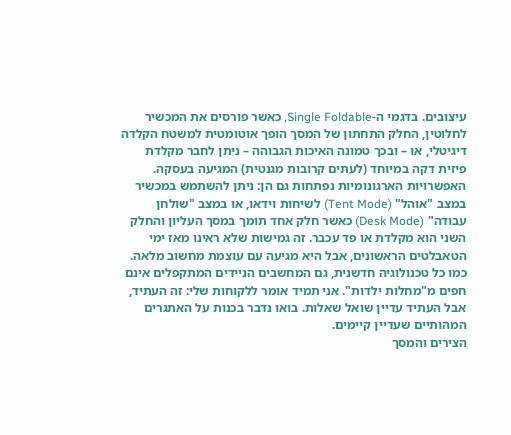עיצובים. בדגמי ה-Single Foldable, כאשר פורסים את המכשיר לחלוטין, החלק התחתון של המסך הופך אוטומטית למשטח הקלדה דיגיטלי, או – ובכך טמונה האיכות הגבוהה – ניתן לחבר מקלדת פיזית דקה במיוחד (לעתים קרובות מגנטית) המגיעה בעסקה.
האפשרויות הארגונומיות נפתחות גם הן: ניתן להשתמש במכשיר במצב "אוהל" (Tent Mode) לשיחות וידאו, או במצב "שולחן עבודה" (Desk Mode) כאשר חלק אחד תומך במסך העליון והחלק השני הוא מקלדת או פד עכבר. זה גמישות שלא ראינו מאז ימי הטאבלטים הראשונים, אבל היא מגיעה עם עוצמת מחשוב מלאה.
כמו כל טכנולוגיה חדשנית, גם המחשבים הניידים המתקפלים אינם חפים מ"מחלות ילדות". אני תמיד אומר ללקוחות שלי: זה העתיד, אבל העתיד עדיין שואל שאלות. בואו נדבר בכנות על האתגרים המהותיים שעדיין קיימים.
הצירים והמסך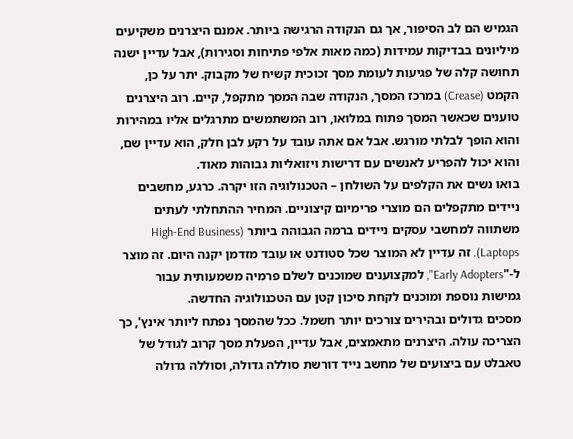הגמיש הם לב הסיפור, אך גם הנקודה הרגישה ביותר. אמנם היצרנים משקיעים מיליונים בבדיקות עמידות (כמה מאות אלפי פתיחות וסגירות), אבל עדיין ישנה תחושה קלה של פגיעות לעומת מסך זכוכית קשיח של מקבוק. יתר על כן, הקמט (Crease) במרכז המסך, הנקודה שבה המסך מתקפל, קיים. רוב היצרנים טוענים שכאשר המסך פתוח במלואו, רוב המשתמשים מתרגלים אליו במהירות והוא הופך לבלתי מורגש. אבל אם אתה עובד על רקע לבן חלק, הוא עדיין שם, והוא יכול להפריע לאנשים עם דרישות ויזואליות גבוהות מאוד.
בואו נשים את הקלפים על השולחן – הטכנולוגיה הזו יקרה. כרגע, מחשבים ניידים מתקפלים הם מוצרי פרימיום קיצוניים. המחיר ההתחלתי לעתים משתווה למחשבי עסקים ניידים ברמה הגבוהה ביותר (High-End Business Laptops). זה עדיין לא המוצר שכל סטודנט או עובד מזדמן יקנה היום. זה מוצר ל-"Early Adopters", למקצוענים שמוכנים לשלם פרמיה משמעותית עבור גמישות נוספת ומוכנים לקחת סיכון קטן עם הטכנולוגיה החדשה.
מסכים גדולים ובהירים צורכים יותר חשמל. ככל שהמסך נפתח ליותר אינץ', כך הצריכה עולה. היצרנים מתאמצים, אבל עדיין, הפעלת מסך קרוב לגודל של טאבלט עם ביצועים של מחשב נייד דורשת סוללה גדולה, וסוללה גדולה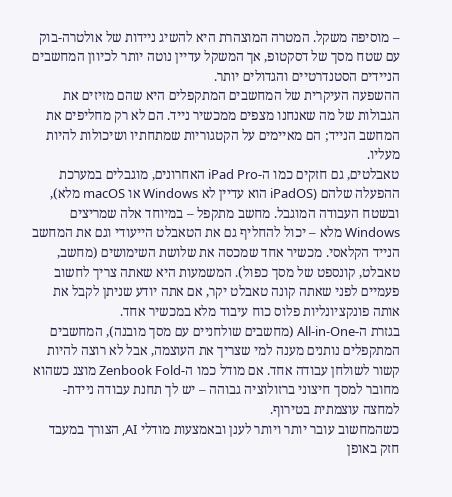– מוסיפה משקל. המטרה המוצהרת היא להשיג ניידות של אולטרה-בוק עם שטח מסך של דסקטופ, אך המשקל עדיין נוטה יותר לכיוון המחשבים הניידים הסטנדרטיים והגדולים יותר.
ההשפעה העיקרית של המחשבים המתקפלים היא שהם מזיזים את הגבולות של מה שאנחנו מצפים ממכשיר נייד. הם לא רק מחליפים את המחשב הנייד; הם מאיימים על הקטגוריות שמתחתיו ושיכולות להיות מעליו.
טאבלטים, גם חזקים כמו ה-iPad Pro האחרונים, מוגבלים במערכת ההפעלה שלהם (iPadOS הוא עדיין לא Windows או macOS מלא), ובשטח העבודה המוגבל. מחשב מתקפל – במיוחד אלה שמריצים Windows מלא – יכול להחליף גם את הטאבלט הייעודי וגם את המחשב הנייד הקלאסי. מכשיר אחד שמכסה את שלושת השימושים (מחשב, טאבלט, קונספט של מסך כפול). המשמעות היא שאתה צריך לחשוב פעמיים לפני שאתה קונה טאבלט יקר, אם אתה יודע שניתן לקבל את אותה פונקציונליות פלוס כוח עיבוד מלא במכשיר אחד.
בגזרת ה-All-in-One (מחשבים שולחניים עם מסך מובנה), המחשבים המתקפלים נותנים מענה למי שצריך את העוצמה, אבל לא רוצה להיות קשור לשולחן עבודה אחד. אם מודל כמו ה-Zenbook Fold מוצג כשהוא מחובר למסך חיצוני ברזולוציה גבוהה – יש לך תחנת עבודה ניידת-למחצה עוצמתית בטירוף.
כשהמחשוב עובר יותר ויותר לענן ובאמצעות מודלי AI, הצורך במעבד חזק באופן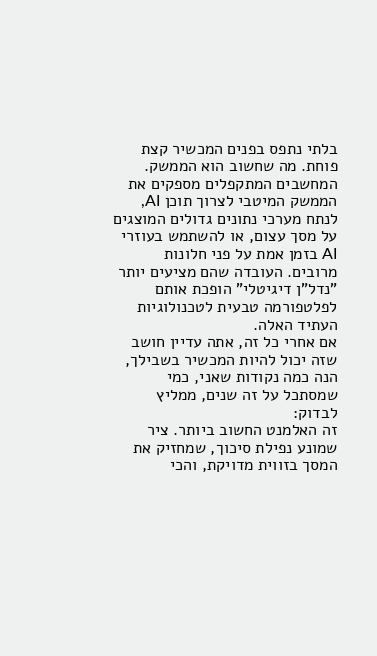בלתי נתפס בפנים המכשיר קצת פוחת. מה שחשוב הוא הממשק. המחשבים המתקפלים מספקים את הממשק המיטבי לצרוך תוכן AI, לנתח מערכי נתונים גדולים המוצגים על מסך עצום, או להשתמש בעוזרי AI בזמן אמת על פני חלונות מרובים. העובדה שהם מציעים יותר "נדל"ן דיגיטלי" הופכת אותם לפלטפורמה טבעית לטכנולוגיות העתיד האלה.
אם אחרי כל זה, אתה עדיין חושב שזה יכול להיות המכשיר בשבילך, הנה כמה נקודות שאני, כמי שמסתכל על זה שנים, ממליץ לבדוק:
זה האלמנט החשוב ביותר. ציר שמונע נפילת סיכוך, שמחזיק את המסך בזווית מדויקת, והכי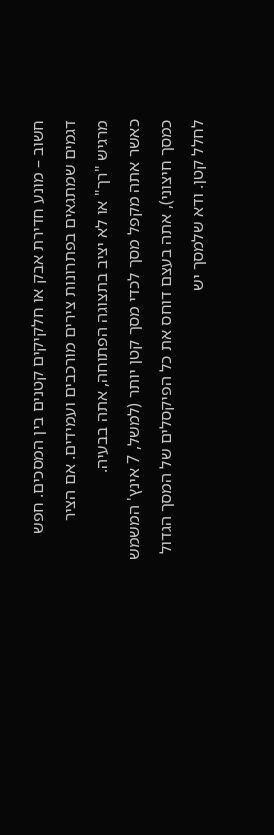חשוב – מונע חדירת אבק או חלקיקים קטנים בין המסכים. חפש דגמים שמתגאים בפתרונות צירים מורכבים ועמידים. אם הציר מרגיש "רך" או לא יציב בתצוגה הפתוחה, אתה בבעיה.
כאשר אתה מקפל מסך לכדי מסך קטן יותר (למשל, 7 אינץ' המשמש כמסך חיצוני), אתה בעצם דוחס את כל הפיקסלים של המסך הגדול לחלל קטן. ודא שלמסך יש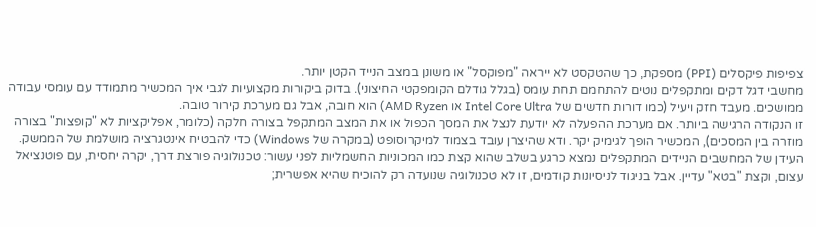צפיפות פיקסלים (PPI) מספקת, כך שהטקסט לא ייראה "מפוקסל" או משונן במצב הנייד הקטן יותר.
מחשבי דגל דקים ומתקפלים נוטים להתחמם תחת עומס (בגלל גודלם הקומפקטי החיצוני). בדוק ביקורות מקצועיות לגבי איך המכשיר מתמודד עם עומסי עבודה ממושכים. מעבד חזק ויעיל (כמו דורות חדשים של Intel Core Ultra או AMD Ryzen) הוא חובה, אבל גם מערכת קירור טובה.
זו הנקודה הרגישה ביותר. אם מערכת ההפעלה לא יודעת לנצל את המסך הכפול או את המצב המתקפל בצורה חלקה (כלומר, אפליקציות לא "קופצות" בצורה מוזרה בין המסכים), המכשיר הופך לגימיק יקר. ודא שהיצרן עובד בצמוד למיקרוסופט (במקרה של Windows) כדי להבטיח אינטגרציה מושלמת של הממשק.
העידן של המחשבים הניידים המתקפלים נמצא כרגע בשלב שהוא קצת כמו המכוניות החשמליות לפני עשור: טכנולוגיה פורצת דרך, יקרה יחסית, עם פוטנציאל עצום, וקצת "בטא" עדיין. אבל בניגוד לניסיונות קודמים, זו לא טכנולוגיה שנועדה רק להוכיח שהיא אפשרית;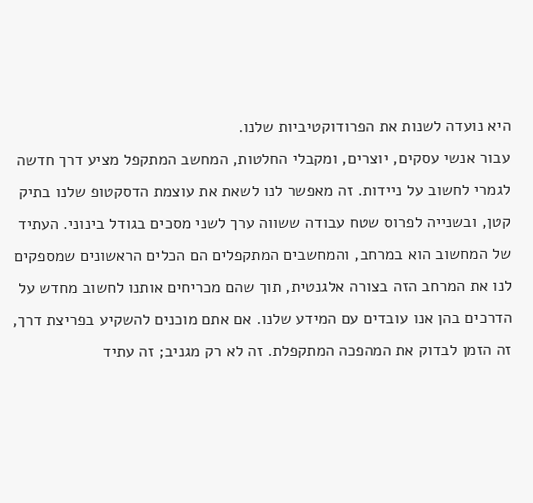היא נועדה לשנות את הפרודוקטיביות שלנו.
עבור אנשי עסקים, יוצרים, ומקבלי החלטות, המחשב המתקפל מציע דרך חדשה לגמרי לחשוב על ניידות. זה מאפשר לנו לשאת את עוצמת הדסקטופ שלנו בתיק קטן, ובשנייה לפרוס שטח עבודה ששווה ערך לשני מסכים בגודל בינוני. העתיד של המחשוב הוא במרחב, והמחשבים המתקפלים הם הכלים הראשונים שמספקים לנו את המרחב הזה בצורה אלגנטית, תוך שהם מכריחים אותנו לחשוב מחדש על הדרכים בהן אנו עובדים עם המידע שלנו. אם אתם מוכנים להשקיע בפריצת דרך, זה הזמן לבדוק את המהפכה המתקפלת. זה לא רק מגניב; זה עתיד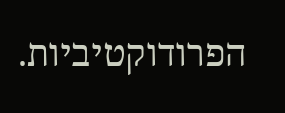הפרודוקטיביות.